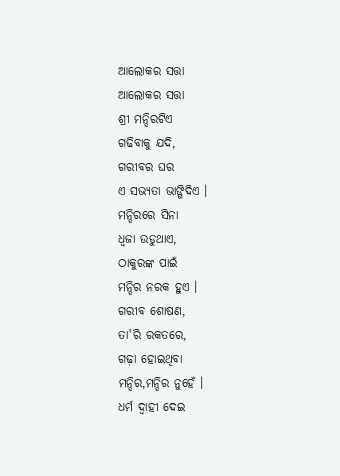ଆଲୋକର ସତ୍ତା
ଆଲୋକର ସତ୍ତା
ଶ୍ରୀ ମନ୍ଦିରଟିଏ
ଗଢିବାକୁ ଯଦି,
ଗରୀବର ଘର
ଏ ସଭ୍ୟତା ଭାଙ୍ଗିଦିଏ ।
ମନ୍ଦିରରେ ସିନା
ଧ୍ଵଜା ଉଡୁଥାଏ,
ଠାକୁରଙ୍କ ପାଇଁ
ମନ୍ଦିର ନରକ ହୁଏ ।
ଗରୀବ ଶୋଷଣ,
ତା'ରି ରକତରେ,
ଗଢ଼ା ହୋଇଥିବା
ମନ୍ଦିର,ମନ୍ଦିର ନୁହେଁ ।
ଧର୍ମ ଦ୍ୱାହୀ ଦେଇ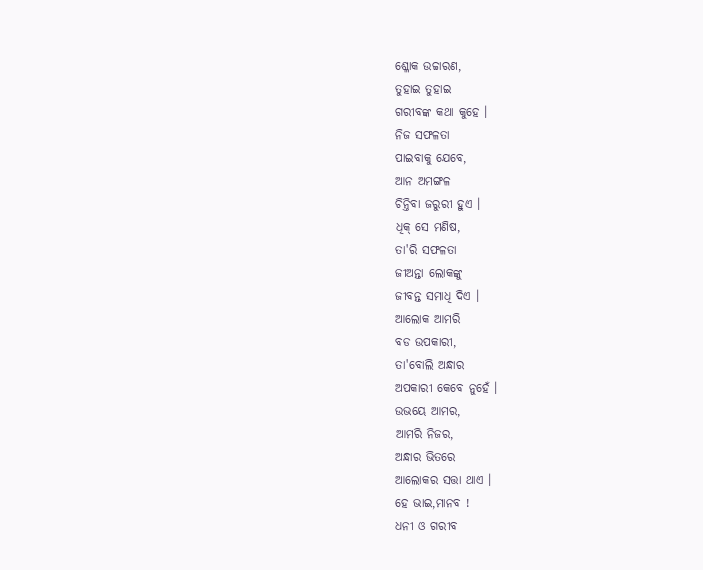ଶ୍ଳୋକ ଉଚ୍ଚାରଣ,
ତୁହାଇ ତୁହାଇ
ଗରୀବଙ୍କ କଥା କୁହେ ।
ନିଜ ସଫଳତା
ପାଇବାକୁ ଯେବେ,
ଆନ ଅମଙ୍ଗଳ
ଚିନ୍ତିବା ଜରୁରୀ ହୁଏ ।
ଧିକ୍ ସେ ମଣିଷ,
ତା'ରି ସଫଳତା
ଜୀଅନ୍ତା ଲୋକଙ୍କୁ
ଜୀବନ୍ତ ସମାଧି ଦିଏ ।
ଆଲୋକ ଆମରି
ବଡ ଉପକାରୀ,
ତା'ବୋଲି ଅନ୍ଧାର
ଅପକାରୀ କେବେ ନୁହେଁ ।
ଉଭୟେ ଆମର,
ଆମରି ନିଜର,
ଅନ୍ଧାର ଭିତରେ
ଆଲୋକର ସତ୍ତା ଥାଏ ।
ହେ ଭାଇ,ମାନବ !
ଧନୀ ଓ ଗରୀବ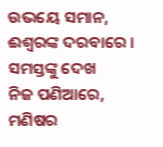ଉଭୟେ ସମାନ,
ଈଶ୍ୱରଙ୍କ ଦରବାରେ ।
ସମସ୍ତଙ୍କୁ ଦେଖ
ନିଜ ପଣିଆରେ,
ମଣିଷର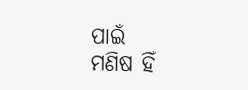ପାଇଁ
ମଣିଷ ହିଁ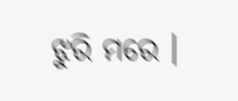ଝୁରି ମରେ ।